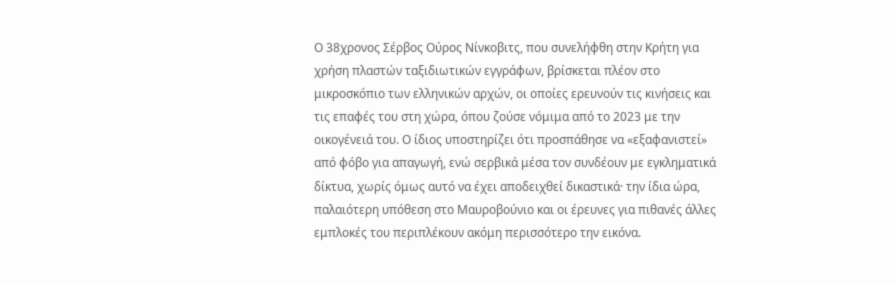Ο 38χρονος Σέρβος Ούρος Νίνκοβιτς, που συνελήφθη στην Κρήτη για χρήση πλαστών ταξιδιωτικών εγγράφων, βρίσκεται πλέον στο μικροσκόπιο των ελληνικών αρχών, οι οποίες ερευνούν τις κινήσεις και τις επαφές του στη χώρα, όπου ζούσε νόμιμα από το 2023 με την οικογένειά του. Ο ίδιος υποστηρίζει ότι προσπάθησε να «εξαφανιστεί» από φόβο για απαγωγή, ενώ σερβικά μέσα τον συνδέουν με εγκληματικά δίκτυα, χωρίς όμως αυτό να έχει αποδειχθεί δικαστικά· την ίδια ώρα, παλαιότερη υπόθεση στο Μαυροβούνιο και οι έρευνες για πιθανές άλλες εμπλοκές του περιπλέκουν ακόμη περισσότερο την εικόνα.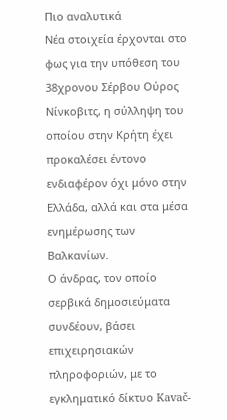Πιο αναλυτικά
Νέα στοιχεία έρχονται στο φως για την υπόθεση του 38χρονου Σέρβου Ούρος Νίνκοβιτς, η σύλληψη του οποίου στην Κρήτη έχει προκαλέσει έντονο ενδιαφέρον όχι μόνο στην Ελλάδα, αλλά και στα μέσα ενημέρωσης των Βαλκανίων.
Ο άνδρας, τον οποίο σερβικά δημοσιεύματα συνδέουν, βάσει επιχειρησιακών πληροφοριών, με το εγκληματικό δίκτυο Kavač-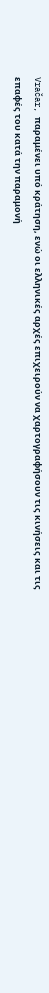Vračar, παραμένει υπό κράτηση, ενώ οι ελληνικές αρχές επιχειρούν να χαρτογραφήσουν τις κινήσεις και τις επαφές του κατά την παραμονή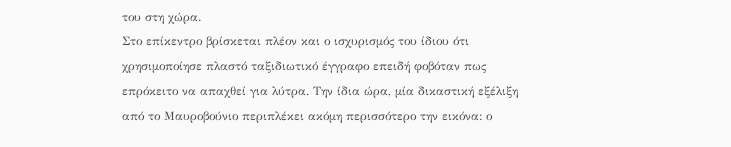του στη χώρα.
Στο επίκεντρο βρίσκεται πλέον και ο ισχυρισμός του ίδιου ότι χρησιμοποίησε πλαστό ταξιδιωτικό έγγραφο επειδή φοβόταν πως επρόκειτο να απαχθεί για λύτρα. Την ίδια ώρα, μία δικαστική εξέλιξη από το Μαυροβούνιο περιπλέκει ακόμη περισσότερο την εικόνα: ο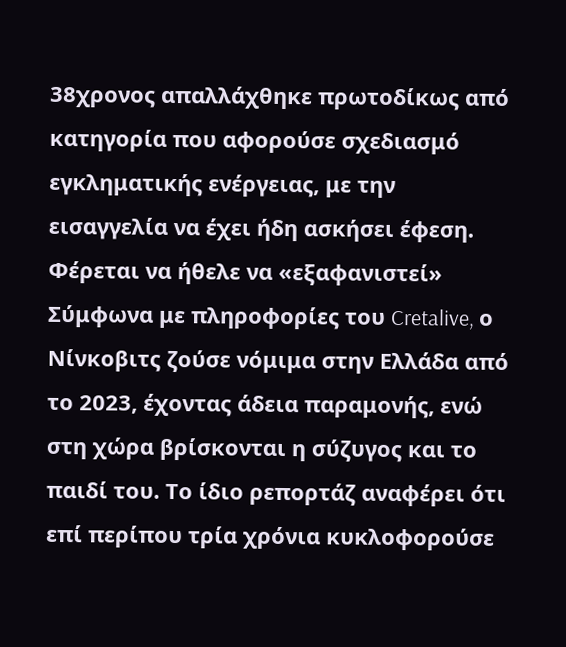38χρονος απαλλάχθηκε πρωτοδίκως από κατηγορία που αφορούσε σχεδιασμό εγκληματικής ενέργειας, με την εισαγγελία να έχει ήδη ασκήσει έφεση.
Φέρεται να ήθελε να «εξαφανιστεί»
Σύμφωνα με πληροφορίες του Cretalive, ο Νίνκοβιτς ζούσε νόμιμα στην Ελλάδα από το 2023, έχοντας άδεια παραμονής, ενώ στη χώρα βρίσκονται η σύζυγος και το παιδί του. Το ίδιο ρεπορτάζ αναφέρει ότι επί περίπου τρία χρόνια κυκλοφορούσε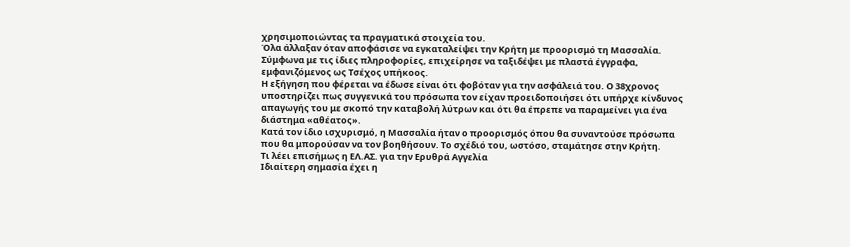χρησιμοποιώντας τα πραγματικά στοιχεία του.
Όλα άλλαξαν όταν αποφάσισε να εγκαταλείψει την Κρήτη με προορισμό τη Μασσαλία. Σύμφωνα με τις ίδιες πληροφορίες, επιχείρησε να ταξιδέψει με πλαστά έγγραφα, εμφανιζόμενος ως Τσέχος υπήκοος.
Η εξήγηση που φέρεται να έδωσε είναι ότι φοβόταν για την ασφάλειά του. Ο 38χρονος υποστηρίζει πως συγγενικά του πρόσωπα τον είχαν προειδοποιήσει ότι υπήρχε κίνδυνος απαγωγής του με σκοπό την καταβολή λύτρων και ότι θα έπρεπε να παραμείνει για ένα διάστημα «αθέατος».
Κατά τον ίδιο ισχυρισμό, η Μασσαλία ήταν ο προορισμός όπου θα συναντούσε πρόσωπα που θα μπορούσαν να τον βοηθήσουν. Το σχέδιό του, ωστόσο, σταμάτησε στην Κρήτη.
Τι λέει επισήμως η ΕΛ.ΑΣ. για την Ερυθρά Αγγελία
Ιδιαίτερη σημασία έχει η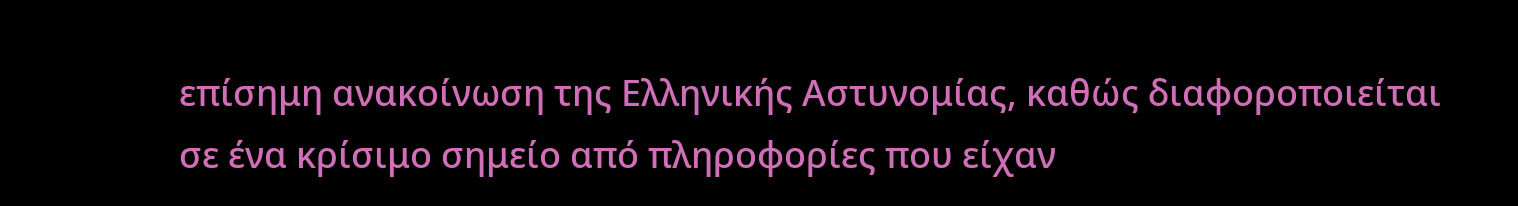επίσημη ανακοίνωση της Ελληνικής Αστυνομίας, καθώς διαφοροποιείται σε ένα κρίσιμο σημείο από πληροφορίες που είχαν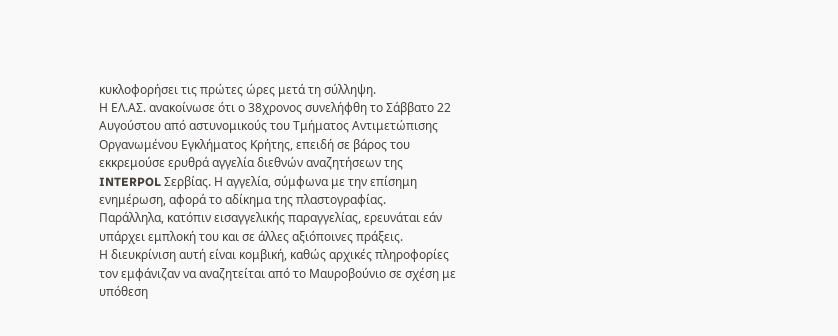κυκλοφορήσει τις πρώτες ώρες μετά τη σύλληψη.
Η ΕΛ.ΑΣ. ανακοίνωσε ότι ο 38χρονος συνελήφθη το Σάββατο 22 Αυγούστου από αστυνομικούς του Τμήματος Αντιμετώπισης Οργανωμένου Εγκλήματος Κρήτης, επειδή σε βάρος του εκκρεμούσε ερυθρά αγγελία διεθνών αναζητήσεων της INTERPOL Σερβίας. Η αγγελία, σύμφωνα με την επίσημη ενημέρωση, αφορά το αδίκημα της πλαστογραφίας.
Παράλληλα, κατόπιν εισαγγελικής παραγγελίας, ερευνάται εάν υπάρχει εμπλοκή του και σε άλλες αξιόποινες πράξεις.
Η διευκρίνιση αυτή είναι κομβική, καθώς αρχικές πληροφορίες τον εμφάνιζαν να αναζητείται από το Μαυροβούνιο σε σχέση με υπόθεση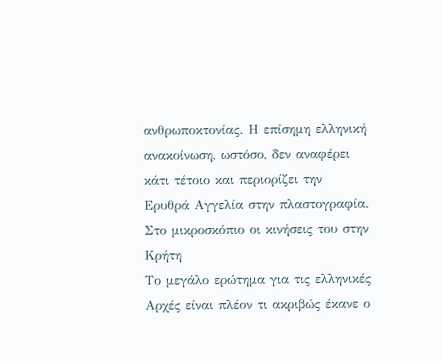ανθρωποκτονίας. Η επίσημη ελληνική ανακοίνωση, ωστόσο, δεν αναφέρει κάτι τέτοιο και περιορίζει την Ερυθρά Αγγελία στην πλαστογραφία.
Στο μικροσκόπιο οι κινήσεις του στην Κρήτη
Το μεγάλο ερώτημα για τις ελληνικές Αρχές είναι πλέον τι ακριβώς έκανε ο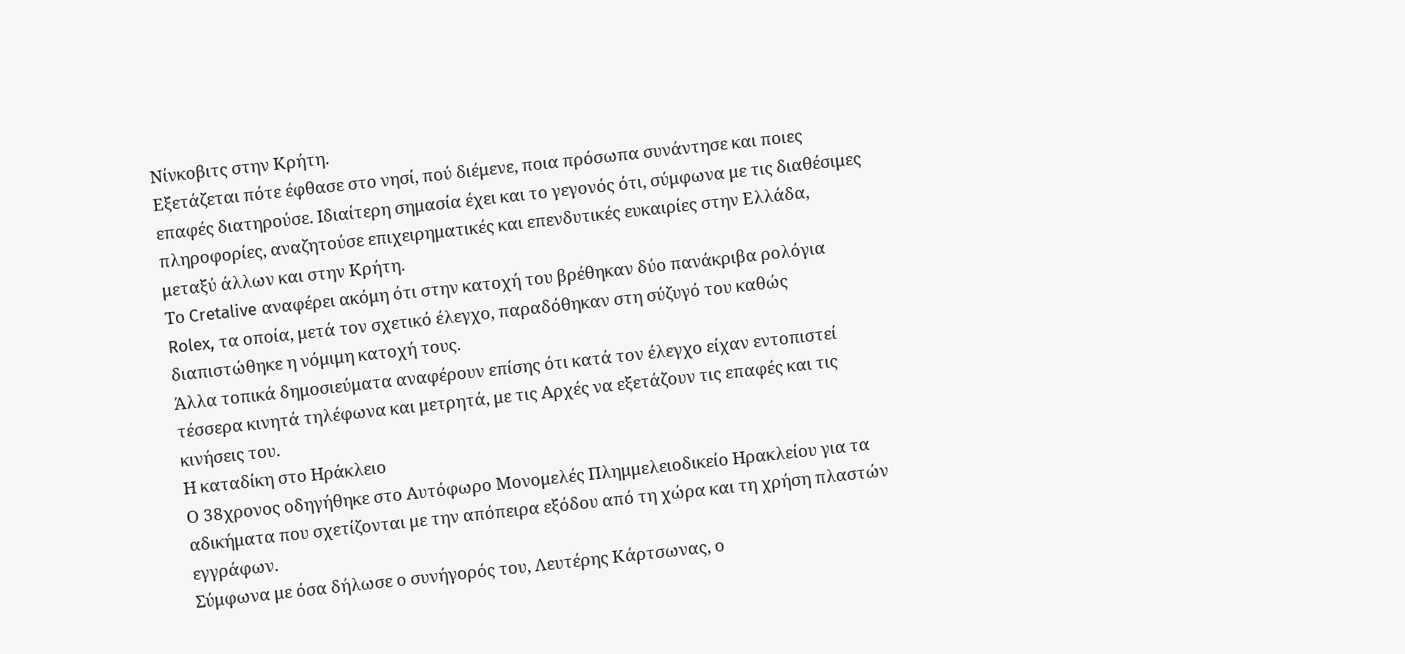Νίνκοβιτς στην Κρήτη.
Εξετάζεται πότε έφθασε στο νησί, πού διέμενε, ποια πρόσωπα συνάντησε και ποιες επαφές διατηρούσε. Ιδιαίτερη σημασία έχει και το γεγονός ότι, σύμφωνα με τις διαθέσιμες πληροφορίες, αναζητούσε επιχειρηματικές και επενδυτικές ευκαιρίες στην Ελλάδα, μεταξύ άλλων και στην Κρήτη.
Το Cretalive αναφέρει ακόμη ότι στην κατοχή του βρέθηκαν δύο πανάκριβα ρολόγια Rolex, τα οποία, μετά τον σχετικό έλεγχο, παραδόθηκαν στη σύζυγό του καθώς διαπιστώθηκε η νόμιμη κατοχή τους.
Άλλα τοπικά δημοσιεύματα αναφέρουν επίσης ότι κατά τον έλεγχο είχαν εντοπιστεί τέσσερα κινητά τηλέφωνα και μετρητά, με τις Αρχές να εξετάζουν τις επαφές και τις κινήσεις του.
Η καταδίκη στο Ηράκλειο
Ο 38χρονος οδηγήθηκε στο Αυτόφωρο Μονομελές Πλημμελειοδικείο Ηρακλείου για τα αδικήματα που σχετίζονται με την απόπειρα εξόδου από τη χώρα και τη χρήση πλαστών εγγράφων.
Σύμφωνα με όσα δήλωσε ο συνήγορός του, Λευτέρης Κάρτσωνας, ο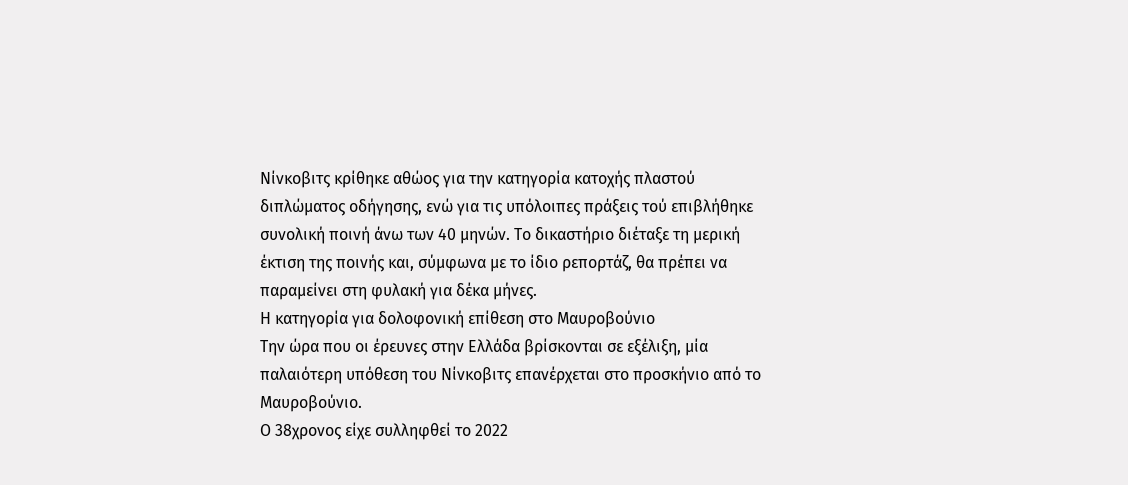Νίνκοβιτς κρίθηκε αθώος για την κατηγορία κατοχής πλαστού διπλώματος οδήγησης, ενώ για τις υπόλοιπες πράξεις τού επιβλήθηκε συνολική ποινή άνω των 40 μηνών. Το δικαστήριο διέταξε τη μερική έκτιση της ποινής και, σύμφωνα με το ίδιο ρεπορτάζ, θα πρέπει να παραμείνει στη φυλακή για δέκα μήνες.
Η κατηγορία για δολοφονική επίθεση στο Μαυροβούνιο
Την ώρα που οι έρευνες στην Ελλάδα βρίσκονται σε εξέλιξη, μία παλαιότερη υπόθεση του Νίνκοβιτς επανέρχεται στο προσκήνιο από το Μαυροβούνιο.
Ο 38χρονος είχε συλληφθεί το 2022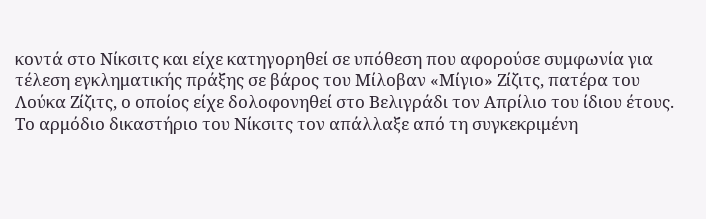κοντά στο Νίκσιτς και είχε κατηγορηθεί σε υπόθεση που αφορούσε συμφωνία για τέλεση εγκληματικής πράξης σε βάρος του Μίλοβαν «Μίγιο» Ζίζιτς, πατέρα του Λούκα Ζίζιτς, ο οποίος είχε δολοφονηθεί στο Βελιγράδι τον Απρίλιο του ίδιου έτους.
Το αρμόδιο δικαστήριο του Νίκσιτς τον απάλλαξε από τη συγκεκριμένη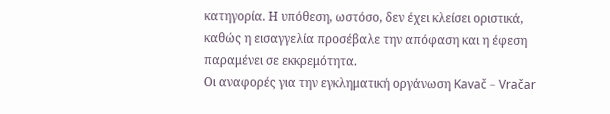κατηγορία. Η υπόθεση, ωστόσο, δεν έχει κλείσει οριστικά, καθώς η εισαγγελία προσέβαλε την απόφαση και η έφεση παραμένει σε εκκρεμότητα.
Οι αναφορές για την εγκληματική οργάνωση Kavač – Vračar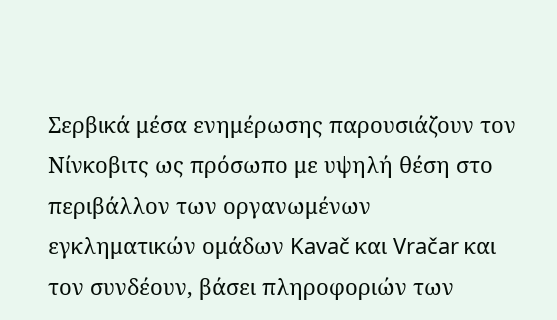Σερβικά μέσα ενημέρωσης παρουσιάζουν τον Νίνκοβιτς ως πρόσωπο με υψηλή θέση στο περιβάλλον των οργανωμένων εγκληματικών ομάδων Kavač και Vračar και τον συνδέουν, βάσει πληροφοριών των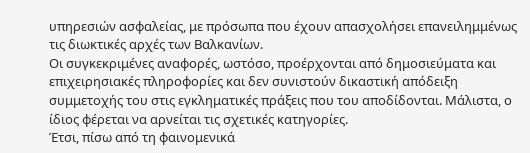υπηρεσιών ασφαλείας, με πρόσωπα που έχουν απασχολήσει επανειλημμένως τις διωκτικές αρχές των Βαλκανίων.
Οι συγκεκριμένες αναφορές, ωστόσο, προέρχονται από δημοσιεύματα και επιχειρησιακές πληροφορίες και δεν συνιστούν δικαστική απόδειξη συμμετοχής του στις εγκληματικές πράξεις που του αποδίδονται. Μάλιστα, ο ίδιος φέρεται να αρνείται τις σχετικές κατηγορίες.
Έτσι, πίσω από τη φαινομενικά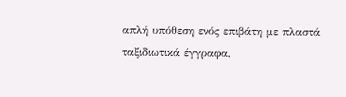απλή υπόθεση ενός επιβάτη με πλαστά ταξιδιωτικά έγγραφα,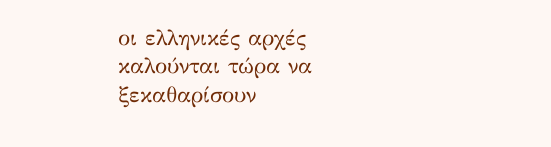οι ελληνικές αρχές καλούνται τώρα να ξεκαθαρίσουν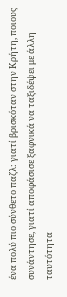ένα πολύ πιο σύνθετο παζλ: γιατί βρισκόταν στην Κρήτη, ποιους συνάντησε, γιατί αποφάσισε ξαφνικά να ταξιδέψει με άλλη ταυτότητα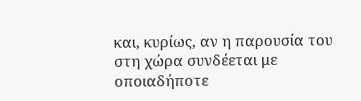και, κυρίως, αν η παρουσία του στη χώρα συνδέεται με οποιαδήποτε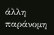άλλη παράνομη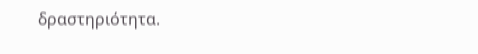δραστηριότητα.